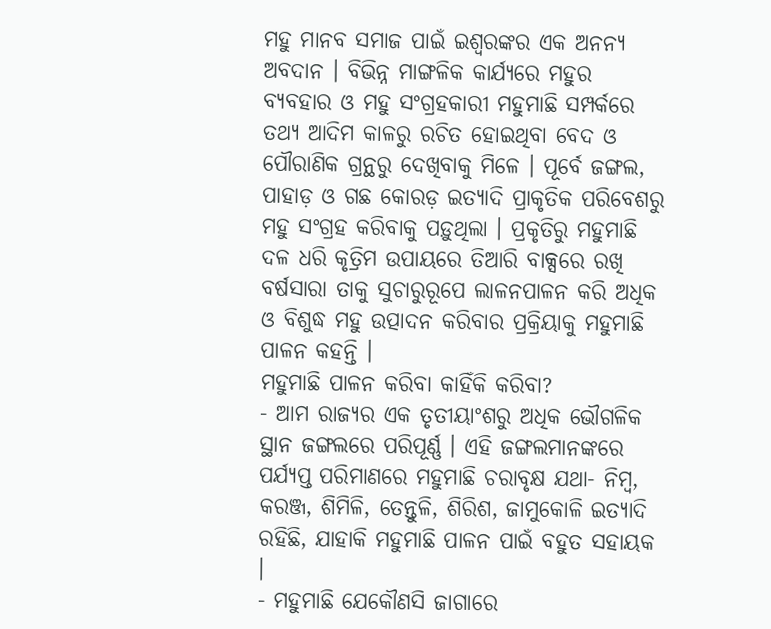ମହୁ ମାନବ ସମାଜ ପାଇଁ ଇଶ୍ୱରଙ୍କର ଏକ ଅନନ୍ୟ ଅବଦାନ । ବିଭିନ୍ନ ମାଙ୍ଗଳିକ କାର୍ଯ୍ୟରେ ମହୁର ବ୍ୟବହାର ଓ ମହୁ ସଂଗ୍ରହକାରୀ ମହୁମାଛି ସମ୍ପର୍କରେ ତଥ୍ୟ ଆଦିମ କାଳରୁ ରଚିତ ହୋଇଥିବା ବେଦ ଓ ପୌରାଣିକ ଗ୍ରନ୍ଥରୁ ଦେଖିବାକୁ ମିଳେ । ପୂର୍ବେ ଜଙ୍ଗଲ, ପାହାଡ଼ ଓ ଗଛ କୋରଡ଼ ଇତ୍ୟାଦି ପ୍ରାକୃତିକ ପରିବେଶରୁ ମହୁ ସଂଗ୍ରହ କରିବାକୁ ପଡ଼ୁଥିଲା । ପ୍ରକୃତିରୁ ମହୁମାଛି ଦଳ ଧରି କୃତ୍ରିମ ଉପାୟରେ ତିଆରି ବାକ୍ସରେ ରଖି ବର୍ଷସାରା ତାକୁ ସୁଚାରୁରୂପେ ଲାଳନପାଳନ କରି ଅଧିକ ଓ ବିଶୁଦ୍ଧ ମହୁ ଉତ୍ପାଦନ କରିବାର ପ୍ରକ୍ରିୟାକୁ ମହୁମାଛି ପାଳନ କହନ୍ତି ।
ମହୁମାଛି ପାଳନ କରିବା କାହିଁକି କରିବା?
- ଆମ ରାଜ୍ୟର ଏକ ତୃତୀୟାଂଶରୁ ଅଧିକ ଭୌଗଳିକ ସ୍ଥାନ ଜଙ୍ଗଲରେ ପରିପୂର୍ଣ୍ଣ । ଏହି ଜଙ୍ଗଲମାନଙ୍କରେ ପର୍ଯ୍ୟପ୍ତ ପରିମାଣରେ ମହୁମାଛି ଚରାବୃକ୍ଷ ଯଥା- ନିମ୍ବ, କରଞ୍ଜ, ଶିମିଳି, ତେନ୍ତୁଳି, ଶିରିଶ, ଜାମୁକୋଳି ଇତ୍ୟାଦି ରହିଛି, ଯାହାକି ମହୁମାଛି ପାଳନ ପାଇଁ ବହୁତ ସହାୟକ ।
- ମହୁମାଛି ଯେକୌଣସି ଜାଗାରେ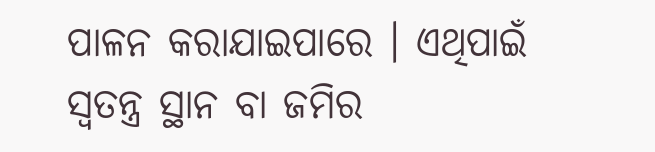ପାଳନ କରାଯାଇପାରେ । ଏଥିପାଇଁ ସ୍ୱତନ୍ତ୍ର ସ୍ଥାନ ବା ଜମିର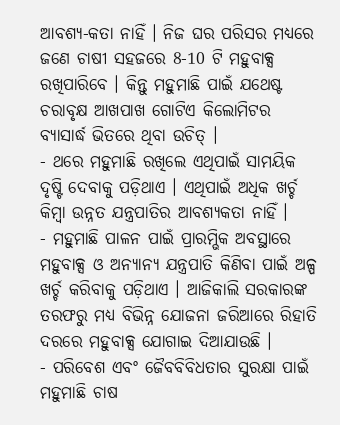ଆବଶ୍ୟ-କତା ନାହିଁ । ନିଜ ଘର ପରିସର ମଧ୍ୟରେ ଜଣେ ଚାଷୀ ସହଜରେ 8-10 ଟି ମହୁବାକ୍ସ ରଖିପାରିବେ । କିନ୍ତୁ ମହୁମାଛି ପାଇଁ ଯଥେଷ୍ଟ ଚରାବୃକ୍ଷ ଆଖପାଖ ଗୋଟିଏ କିଲୋମିଟର ବ୍ୟାସାର୍ଦ୍ଧ ଭିତରେ ଥିବା ଉଚିତ୍ ।
- ଥରେ ମହୁମାଛି ରଖିଲେ ଏଥିପାଇଁ ସାମୟିକ ଦୃଷ୍ଟି ଦେବାକୁ ପଡ଼ିଥାଏ । ଏଥିପାଇଁ ଅଧିକ ଖର୍ଚ୍ଚ କିମ୍ବା ଉନ୍ନତ ଯନ୍ତ୍ରପାତିର ଆବଶ୍ୟକତା ନାହିଁ ।
- ମହୁମାଛି ପାଳନ ପାଇଁ ପ୍ରାରମ୍ଭିକ ଅବସ୍ଥାରେ ମହୁବାକ୍ସ ଓ ଅନ୍ୟାନ୍ୟ ଯନ୍ତ୍ରପାତି କିଣିବା ପାଇଁ ଅଳ୍ପ ଖର୍ଚ୍ଚ କରିବାକୁ ପଡ଼ିଥାଏ । ଆଜିକାଲି ସରକାରଙ୍କ ତରଫରୁ ମଧ୍ୟ ବିଭିନ୍ନ ଯୋଜନା ଜରିଆରେ ରିହାତି ଦରରେ ମହୁବାକ୍ସ ଯୋଗାଇ ଦିଆଯାଉଛି ।
- ପରିବେଶ ଏବଂ ଜୈବବିବିଧତାର ସୁରକ୍ଷା ପାଇଁ ମହୁମାଛି ଚାଷ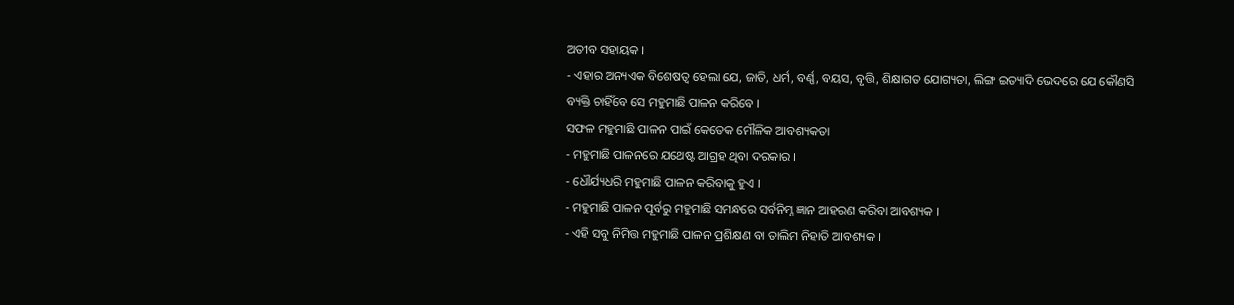ଅତୀବ ସହାୟକ ।
- ଏହାର ଅନ୍ୟଏକ ବିଶେଷତ୍ୱ ହେଲା ଯେ, ଜାତି, ଧର୍ମ, ବର୍ଣ୍ଣ, ବୟସ, ବୃତ୍ତି, ଶିକ୍ଷାଗତ ଯୋଗ୍ୟତା, ଲିଙ୍ଗ ଇତ୍ୟାଦି ଭେଦରେ ଯେ କୌଣସି ବ୍ୟକ୍ତି ଚାହିଁବେ ସେ ମହୁମାଛି ପାଳନ କରିବେ ।
ସଫଳ ମହୁମାଛି ପାଳନ ପାଇଁ କେତେକ ମୌଳିକ ଆବଶ୍ୟକତା
- ମହୁମାଛି ପାଳନରେ ଯଥେଷ୍ଟ ଆଗ୍ରହ ଥିବା ଦରକାର ।
- ଧୌର୍ଯ୍ୟଧରି ମହୁମାଛି ପାଳନ କରିବାକୁ ହୁଏ ।
- ମହୁମାଛି ପାଳନ ପୂର୍ବରୁ ମହୁମାଛି ସମନ୍ଧରେ ସର୍ବନିମ୍ନ ଜ୍ଞାନ ଆହରଣ କରିବା ଆବଶ୍ୟକ ।
- ଏହି ସବୁ ନିମିତ୍ତ ମହୁମାଛି ପାଳନ ପ୍ରଶିକ୍ଷଣ ବା ତାଲିମ ନିହାତି ଆବଶ୍ୟକ ।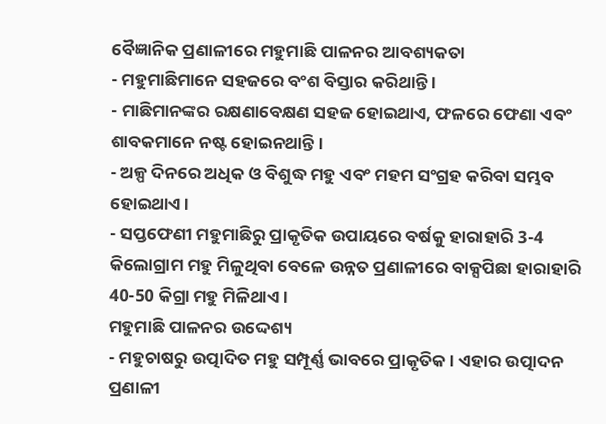ବୈଜ୍ଞାନିକ ପ୍ରଣାଳୀରେ ମହୁମାଛି ପାଳନର ଆବଶ୍ୟକତା
- ମହୁମାଛିମାନେ ସହଜରେ ବଂଶ ବିସ୍ତାର କରିଥାନ୍ତି ।
- ମାଛିମାନଙ୍କର ରକ୍ଷଣାବେକ୍ଷଣ ସହଜ ହୋଇଥାଏ, ଫଳରେ ଫେଣା ଏବଂ ଶାବକମାନେ ନଷ୍ଟ ହୋଇନଥାନ୍ତି ।
- ଅଳ୍ପ ଦିନରେ ଅଧିକ ଓ ବିଶୁଦ୍ଧ ମହୁ ଏବଂ ମହମ ସଂଗ୍ରହ କରିବା ସମ୍ଭବ ହୋଇଥାଏ ।
- ସପ୍ତଫେଣୀ ମହୁମାଛିରୁ ପ୍ରାକୃତିକ ଉପାୟରେ ବର୍ଷକୁ ହାରାହାରି 3-4 କିଲୋଗ୍ରାମ ମହୁ ମିଳୁଥିବା ବେଳେ ଉନ୍ନତ ପ୍ରଣାଳୀରେ ବାକ୍ସପିଛା ହାରାହାରି 40-50 କିଗ୍ରା ମହୁ ମିଳିଥାଏ ।
ମହୁମାଛି ପାଳନର ଉଦ୍ଦେଶ୍ୟ
- ମହୁଚାଷରୁ ଉତ୍ପାଦିତ ମହୁ ସମ୍ପୂର୍ଣ୍ଣ ଭାବରେ ପ୍ରାକୃତିକ । ଏହାର ଉତ୍ପାଦନ ପ୍ରଣାଳୀ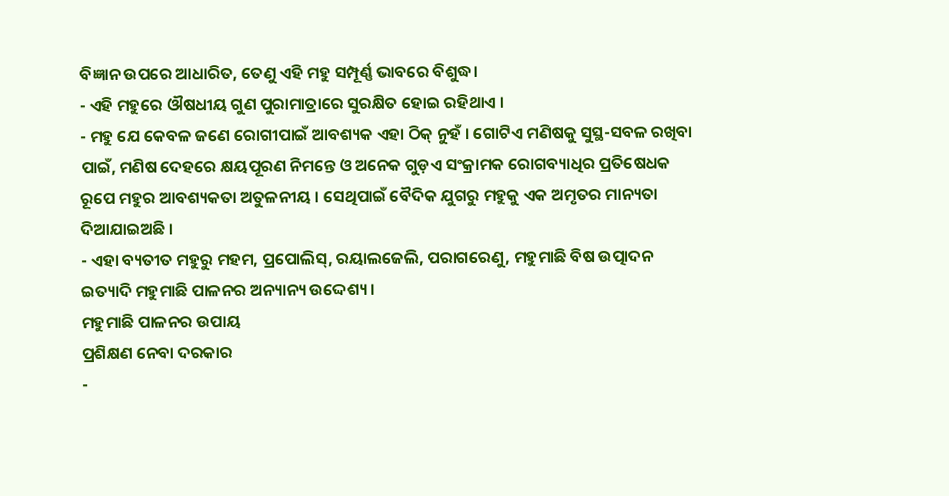ବିଜ୍ଞାନ ଉପରେ ଆଧାରିତ, ତେଣୁ ଏହି ମହୁ ସମ୍ପୂର୍ଣ୍ଣ ଭାବରେ ବିଶୁଦ୍ଧ।
- ଏହି ମହୁରେ ଔଷଧୀୟ ଗୁଣ ପୁରାମାତ୍ରାରେ ସୁରକ୍ଷିତ ହୋଇ ରହିଥାଏ ।
- ମହୁ ଯେ କେବଳ ଜଣେ ରୋଗୀପାଇଁ ଆବଶ୍ୟକ ଏହା ଠିକ୍ ନୁହଁ । ଗୋଟିଏ ମଣିଷକୁ ସୁସ୍ଥ-ସବଳ ରଖିବା ପାଇଁ, ମଣିଷ ଦେହରେ କ୍ଷୟପୂରଣ ନିମନ୍ତେ ଓ ଅନେକ ଗୁଡ଼ଏ ସଂକ୍ରାମକ ରୋଗବ୍ୟାଧିର ପ୍ରତିଷେଧକ ରୂପେ ମହୁର ଆବଶ୍ୟକତା ଅତୁଳନୀୟ । ସେଥିପାଇଁ ବୈଦିକ ଯୁଗରୁ ମହୁକୁ ଏକ ଅମୃତର ମାନ୍ୟତା ଦିଆଯାଇଅଛି ।
- ଏହା ବ୍ୟତୀତ ମହୁରୁ ମହମ, ପ୍ରପୋଲିସ୍, ରୟାଲଜେଲି, ପରାଗରେଣୁ, ମହୁମାଛି ବିଷ ଉତ୍ପାଦନ ଇତ୍ୟାଦି ମହୁମାଛି ପାଳନର ଅନ୍ୟାନ୍ୟ ଉଦ୍ଦେଶ୍ୟ ।
ମହୁମାଛି ପାଳନର ଉପାୟ
ପ୍ରଶିକ୍ଷଣ ନେବା ଦରକାର
-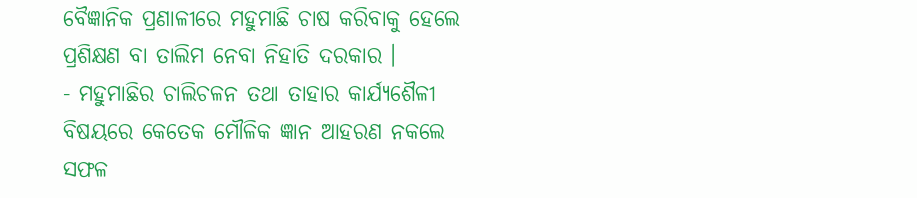ବୈଜ୍ଞାନିକ ପ୍ରଣାଳୀରେ ମହୁମାଛି ଚାଷ କରିବାକୁ ହେଲେ ପ୍ରଶିକ୍ଷଣ ବା ତାଲିମ ନେବା ନିହାତି ଦରକାର ।
- ମହୁମାଛିର ଚାଲିଚଳନ ତଥା ତାହାର କାର୍ଯ୍ୟଶୈଳୀ ବିଷୟରେ କେତେକ ମୌଳିକ ଜ୍ଞାନ ଆହରଣ ନକଲେ ସଫଳ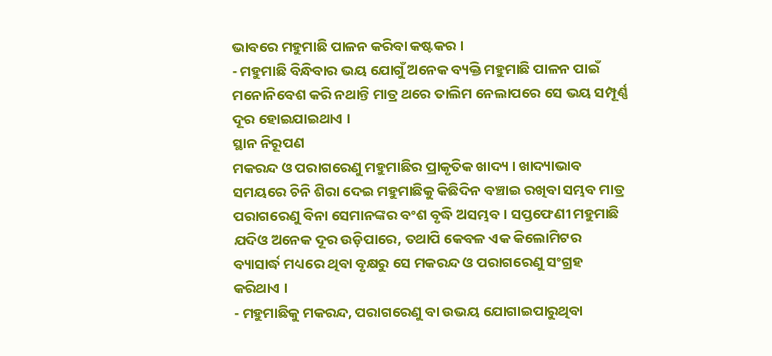ଭାବରେ ମହୁମାଛି ପାଳନ କରିବା କଷ୍ଟକର ।
- ମହୁମାଛି ବିନ୍ଧିବାର ଭୟ ଯୋଗୁଁ ଅନେକ ବ୍ୟକ୍ତି ମହୁମାଛି ପାଳନ ପାଇଁ ମନୋନିବେଶ କରି ନଥାନ୍ତି ମାତ୍ର ଥରେ ତାଲିମ ନେଲାପରେ ସେ ଭୟ ସମ୍ପୂର୍ଣ୍ଣ ଦୂର ହୋଇଯାଇଥାଏ ।
ସ୍ଥାନ ନିରୂପଣ
ମକରନ୍ଦ ଓ ପରାଗରେଣୁ ମହୁମାଛିର ପ୍ରାକୃତିକ ଖାଦ୍ୟ । ଖାଦ୍ୟାଭାବ ସମୟରେ ଚିନି ଶିରା ଦେଇ ମହୁମାଛିକୁ କିଛିଦିନ ବଞ୍ଚାଇ ରଖିବା ସମ୍ଭବ ମାତ୍ର ପରାଗରେଣୁ ବିନା ସେମାନଙ୍କର ବଂଶ ବୃଦ୍ଧି ଅସମ୍ଭବ । ସପ୍ତଫେଣୀ ମହୁମାଛି ଯଦିଓ ଅନେକ ଦୂର ଉଡ଼ିପାରେ, ତଥାପି କେବଳ ଏକ କିଲୋମିଟର ବ୍ୟାସାର୍ଦ୍ଧ ମଧ୍ୟରେ ଥିବା ବୃକ୍ଷରୁ ସେ ମକରନ୍ଦ ଓ ପରାଗରେଣୁ ସଂଗ୍ରହ କରିଥାଏ ।
- ମହୁମାଛିକୁ ମକରନ୍ଦ, ପରାଗରେଣୁ ବା ଉଭୟ ଯୋଗାଇପାରୁଥିବା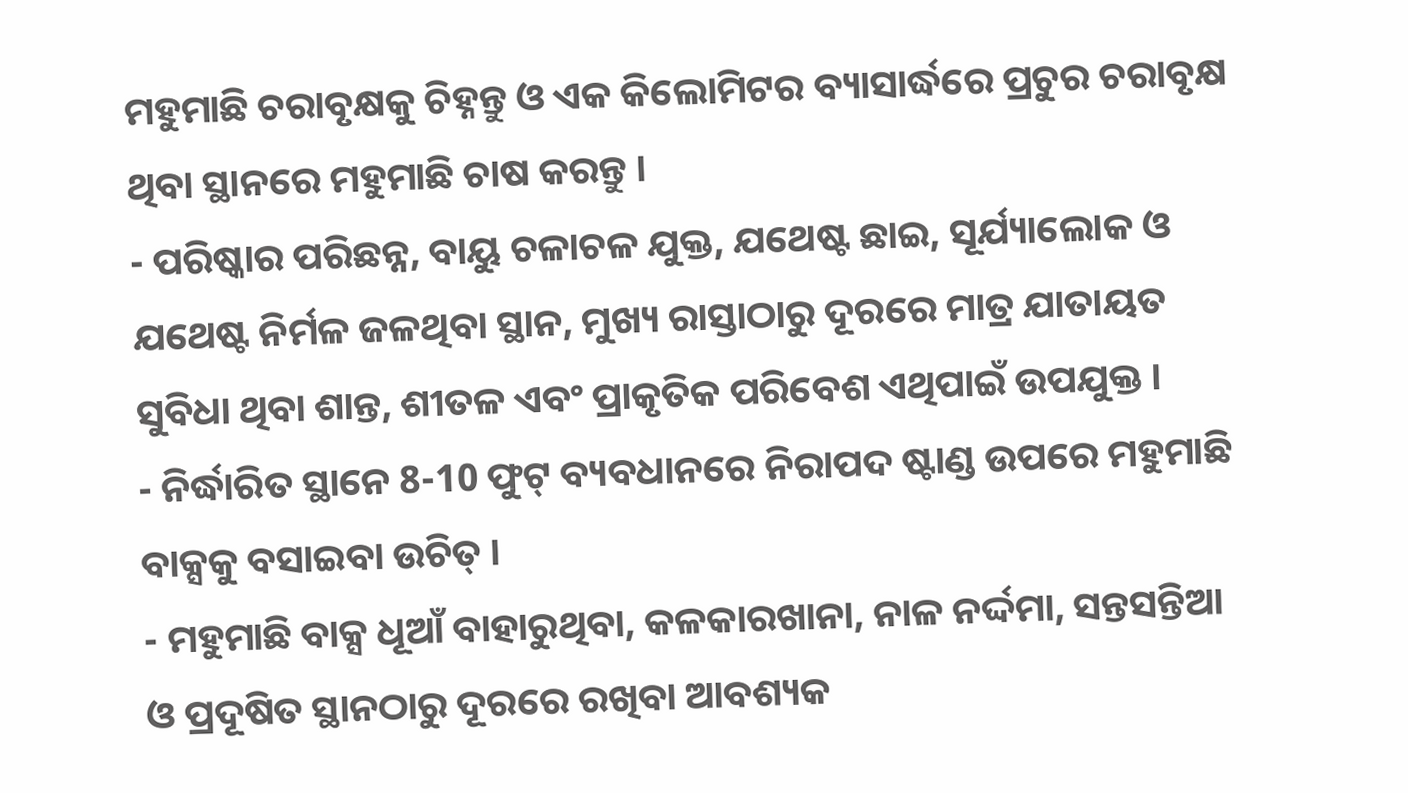ମହୁମାଛି ଚରାବୃକ୍ଷକୁ ଚିହ୍ନନ୍ତୁ ଓ ଏକ କିଲୋମିଟର ବ୍ୟାସାର୍ଦ୍ଧରେ ପ୍ରଚୁର ଚରାବୃକ୍ଷ ଥିବା ସ୍ଥାନରେ ମହୁମାଛି ଚାଷ କରନ୍ତୁ ।
- ପରିଷ୍କାର ପରିଛନ୍ନ, ବାୟୁ ଚଳାଚଳ ଯୁକ୍ତ, ଯଥେଷ୍ଟ ଛାଇ, ସୂର୍ଯ୍ୟାଲୋକ ଓ ଯଥେଷ୍ଟ ନିର୍ମଳ ଜଳଥିବା ସ୍ଥାନ, ମୁଖ୍ୟ ରାସ୍ତାଠାରୁ ଦୂରରେ ମାତ୍ର ଯାତାୟତ ସୁବିଧା ଥିବା ଶାନ୍ତ, ଶୀତଳ ଏବଂ ପ୍ରାକୃତିକ ପରିବେଶ ଏଥିପାଇଁ ଉପଯୁକ୍ତ ।
- ନିର୍ଦ୍ଧାରିତ ସ୍ଥାନେ 8-10 ଫୁଟ୍ ବ୍ୟବଧାନରେ ନିରାପଦ ଷ୍ଟାଣ୍ଡ ଉପରେ ମହୁମାଛି ବାକ୍ସକୁ ବସାଇବା ଉଚିତ୍ ।
- ମହୁମାଛି ବାକ୍ସ ଧୂଆଁ ବାହାରୁଥିବା, କଳକାରଖାନା, ନାଳ ନର୍ଦ୍ଦମା, ସନ୍ତସନ୍ତିଆ ଓ ପ୍ରଦୂଷିତ ସ୍ଥାନଠାରୁ ଦୂରରେ ରଖିବା ଆବଶ୍ୟକ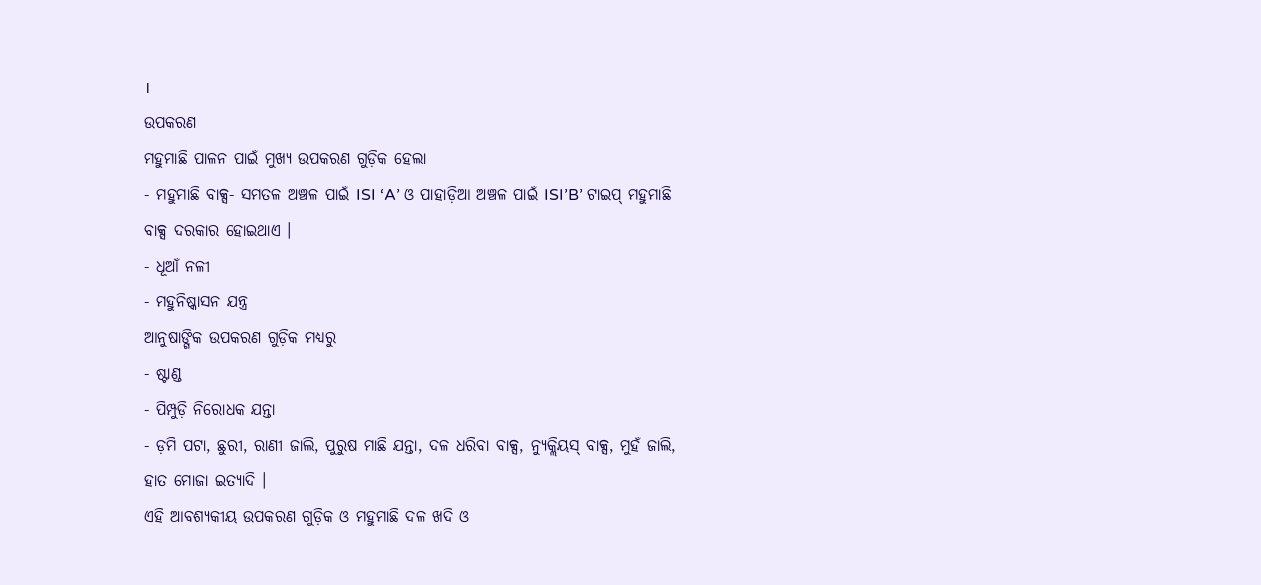।
ଉପକରଣ
ମହୁମାଛି ପାଳନ ପାଇଁ ମୁଖ୍ୟ ଉପକରଣ ଗୁଡ଼ିକ ହେଲା
- ମହୁମାଛି ବାକ୍ସ- ସମତଳ ଅଞ୍ଚଳ ପାଇଁ ISI ‘A’ ଓ ପାହାଡ଼ିଆ ଅଞ୍ଚଳ ପାଇଁ ISI’B’ ଟାଇପ୍ ମହୁମାଛି ବାକ୍ସ ଦରକାର ହୋଇଥାଏ ।
- ଧୂଆଁ ନଳୀ
- ମହୁନିଷ୍କାସନ ଯନ୍ତ୍ର
ଆନୁଷାଙ୍ଗିକ ଉପକରଣ ଗୁଡ଼ିକ ମଧ୍ୟରୁ
- ଷ୍ଟାଣ୍ଡ
- ପିମ୍ପୁଡ଼ି ନିରୋଧକ ଯନ୍ତା
- ଡ଼ମି ପଟା, ଛୁରୀ, ରାଣୀ ଜାଲି, ପୁରୁଷ ମାଛି ଯନ୍ତା, ଦଳ ଧରିବା ବାକ୍ସ, ନ୍ୟୁକ୍ଲିୟସ୍ ବାକ୍ସ, ମୁହଁ ଜାଲି, ହାତ ମୋଜା ଇତ୍ୟାଦି ।
ଏହି ଆବଶ୍ୟକୀୟ ଉପକରଣ ଗୁଡ଼ିକ ଓ ମହୁମାଛି ଦଳ ଖଦି ଓ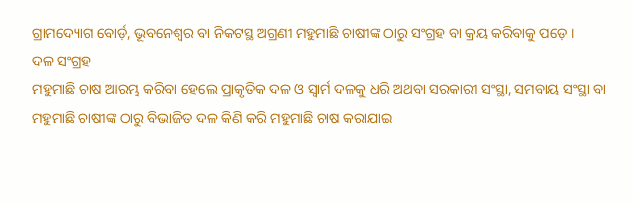ଗ୍ରାମଦ୍ୟୋଗ ବୋର୍ଡ଼, ଭୂବନେଶ୍ୱର ବା ନିକଟସ୍ଥ ଅଗ୍ରଣୀ ମହୁମାଛି ଚାଷୀଙ୍କ ଠାରୁ ସଂଗ୍ରହ ବା କ୍ରୟ କରିବାକୁ ପଡ଼େ ।
ଦଳ ସଂଗ୍ରହ
ମହୁମାଛି ଚାଷ ଆରମ୍ଭ କରିବା ହେଲେ ପ୍ରାକୃତିକ ଦଳ ଓ ସ୍ୱାର୍ମ ଦଳକୁ ଧରି ଅଥବା ସରକାରୀ ସଂସ୍ଥା, ସମବାୟ ସଂସ୍ଥା ବା ମହୁମାଛି ଚାଷୀଙ୍କ ଠାରୁ ବିଭାଜିତ ଦଳ କିଣି କରି ମହୁମାଛି ଚାଷ କରାଯାଇ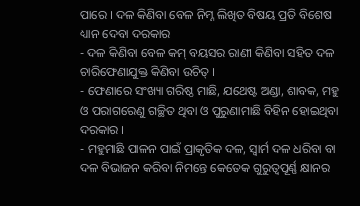ପାରେ । ଦଳ କିଣିବା ବେଳ ନିମ୍ନ ଲିଖିତ ବିଷୟ ପ୍ରତି ବିଶେଷ ଧ୍ୟାନ ଦେବା ଦରକାର
- ଦଳ କିଣିବା ବେଳ କମ୍ ବୟସର ରାଣୀ କିଣିବା ସହିତ ଦଳ ଚାରିଫେଣାଯୁକ୍ତ କିଣିବା ଉଚିତ୍ ।
- ଫେଣାରେ ସଂଖ୍ୟା ଗରିଷ୍ଠ ମାଛି, ଯଥେଷ୍ଟ ଅଣ୍ଡା, ଶାବକ, ମହୁ ଓ ପରାଗରେଣୁ ଗଚ୍ଛିତ ଥିବା ଓ ପୁରୁଣାମାଛି ବିହିନ ହୋଇଥିବା ଦରକାର ।
- ମହୁମାଛି ପାଳନ ପାଇଁ ପ୍ରାକୃତିକ ଦଳ, ସ୍ୱାର୍ମ ଦଳ ଧରିବା ବା ଦଳ ବିଭାଜନ କରିବା ନିମନ୍ତେ କେତେକ ଗୁରୁତ୍ୱପୂର୍ଣ୍ଣ କ୍ଷାନର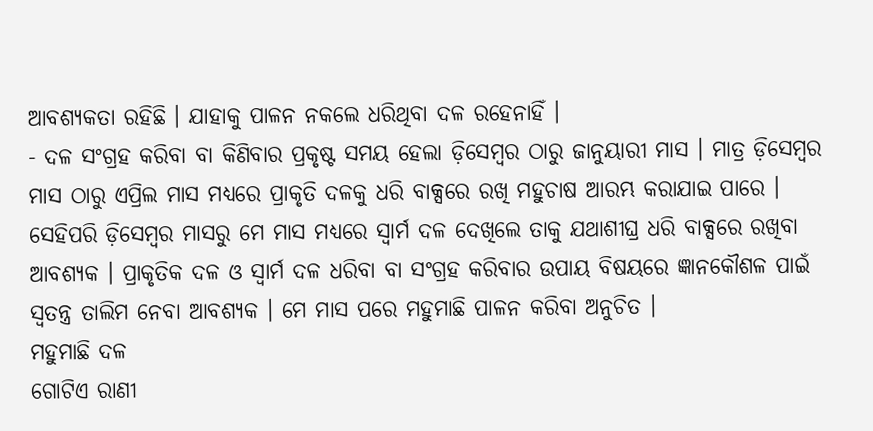ଆବଶ୍ୟକତା ରହିଛି । ଯାହାକୁ ପାଳନ ନକଲେ ଧରିଥିବା ଦଳ ରହେନାହିଁ ।
- ଦଳ ସଂଗ୍ରହ କରିବା ବା କିଣିବାର ପ୍ରକୃଷ୍ଟ ସମୟ ହେଲା ଡ଼ିସେମ୍ୱର ଠାରୁ ଜାନୁୟାରୀ ମାସ । ମାତ୍ର ଡ଼ିସେମ୍ବର ମାସ ଠାରୁ ଏପ୍ରିଲ ମାସ ମଧ୍ୟରେ ପ୍ରାକୃତି ଦଳକୁ ଧରି ବାକ୍ସରେ ରଖି ମହୁଚାଷ ଆରମ୍ଭ କରାଯାଇ ପାରେ ।
ସେହିପରି ଡ଼ିସେମ୍ବର ମାସରୁ ମେ ମାସ ମଧ୍ୟରେ ସ୍ୱାର୍ମ ଦଳ ଦେଖିଲେ ତାକୁ ଯଥାଶୀଘ୍ର ଧରି ବାକ୍ସରେ ରଖିବା ଆବଶ୍ୟକ । ପ୍ରାକୃତିକ ଦଳ ଓ ସ୍ୱାର୍ମ ଦଳ ଧରିବା ବା ସଂଗ୍ରହ କରିବାର ଉପାୟ ବିଷୟରେ ଜ୍ଞାନକୌଶଳ ପାଇଁ ସ୍ୱତନ୍ତ୍ର ତାଲିମ ନେବା ଆବଶ୍ୟକ । ମେ ମାସ ପରେ ମହୁମାଛି ପାଳନ କରିବା ଅନୁଚିତ ।
ମହୁମାଛି ଦଳ
ଗୋଟିଏ ରାଣୀ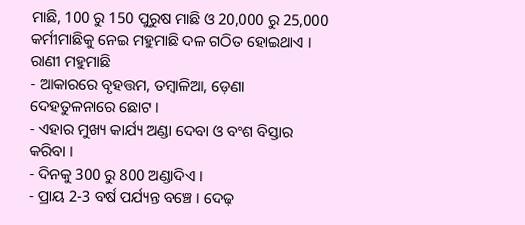ମାଛି, 100 ରୁ 150 ପୁରୁଷ ମାଛି ଓ 20,000 ରୁ 25,000 କର୍ମୀମାଛିକୁ ନେଇ ମହୁମାଛି ଦଳ ଗଠିତ ହୋଇଥାଏ ।
ରାଣୀ ମହୁମାଛି
- ଆକାରରେ ବୃହତ୍ତମ, ତମ୍ବାଳିଆ, ଡ଼େଣା ଦେହତୁଳନାରେ ଛୋଟ ।
- ଏହାର ମୁଖ୍ୟ କାର୍ଯ୍ୟ ଅଣ୍ଡା ଦେବା ଓ ବଂଶ ବିସ୍ତାର କରିବା ।
- ଦିନକୁ 300 ରୁ 800 ଅଣ୍ଡାଦିଏ ।
- ପ୍ରାୟ 2-3 ବର୍ଷ ପର୍ଯ୍ୟନ୍ତ ବଞ୍ଚେ । ଦେଢ଼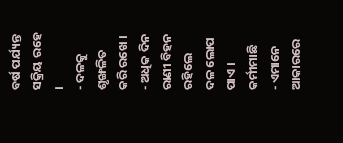ବର୍ଷ ପର୍ଯ୍ୟନ୍ତ ସକ୍ରିୟ ରହେ ।
- ଦଳକୁ ଶୃଙ୍ଖଳିତ କରି ରଖେ ।
- ଅଧିକ ଦିନ ରାଣୀ ବିହନ ରହିଲେ ଦଳ ଲୋପ ପାଏ ।
କର୍ମୀମାଛି
- ଏମାନେ ଆକାରରେ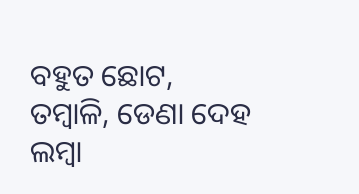ବହୁତ ଛୋଟ, ତମ୍ବାଳି, ଡେଣା ଦେହ ଲମ୍ବା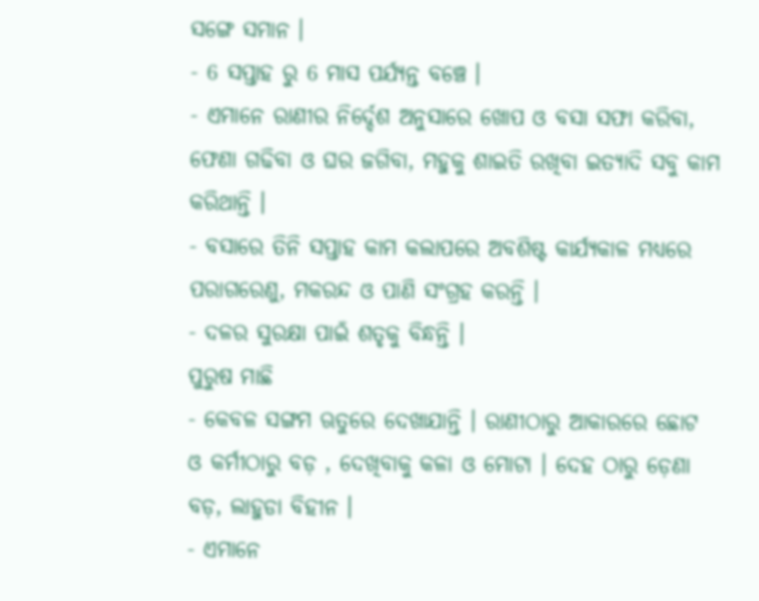ସଙ୍ଗେ ସମାନ ।
- 6 ସପ୍ତାହ ରୁ 6 ମାସ ପର୍ଯ୍ୟନ୍ତ ବଞ୍ଚେ ।
- ଏମାନେ ରାଣୀର ନିର୍ଦ୍ଦେଶ ଅନୁସାରେ ଖୋପ ଓ ବସା ସଫା କରିବା, ଫେଣା ଗଢିବା ଓ ଘର ଜଗିବା, ମହୁକୁ ଶାଇତି ରଖିବା ଇତ୍ୟାଦି ସବୁ କାମ କରିଥାନ୍ତି ।
- ବସାରେ ତିନି ସପ୍ତାହ କାମ କଲାପରେ ଅବଶିଷ୍ଟ କାର୍ଯ୍ୟକାଳ ମଧ୍ୟରେ ପରାଗରେଣୁ, ମକରନ୍ଦ ଓ ପାଣି ସଂଗ୍ରହ କରନ୍ତି ।
- ଦଳର ସୁରକ୍ଷା ପାଇଁ ଶତୃକୁ ବିନ୍ଧନ୍ତି ।
ପୁରୁଷ ମାଛି
- କେବଳ ସଙ୍ଗମ ଋତୁରେ ଦେଖାଯାନ୍ତି । ରାଣୀଠାରୁ ଆକାରରେ ଛୋଟ ଓ କର୍ମୀଠାରୁ ବଡ଼ , ଦେଖିବାକୁ କଳା ଓ ମୋଟା । ଦେହ ଠାରୁ ଡ଼େଣା ବଡ଼, ଲାହୁଡା ବିହୀନ ।
- ଏମାନେ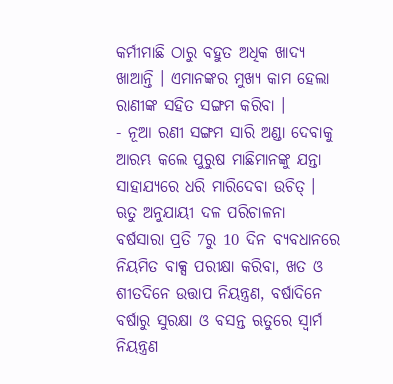କର୍ମୀମାଛି ଠାରୁ ବହୁତ ଅଧିକ ଖାଦ୍ୟ ଖାଆନ୍ତି । ଏମାନଙ୍କର ମୁଖ୍ୟ କାମ ହେଲା ରାଣୀଙ୍କ ସହିତ ସଙ୍ଗମ କରିବା ।
- ନୂଆ ରଣୀ ସଙ୍ଗମ ସାରି ଅଣ୍ଡା ଦେବାକୁ ଆରମ୍ଭ କଲେ ପୁରୁଷ ମାଛିମାନଙ୍କୁ ଯନ୍ତା ସାହାଯ୍ୟରେ ଧରି ମାରିଦେବା ଉଚିତ୍ ।
ଋତୁ ଅନୁଯାୟୀ ଦଳ ପରିଚାଳନା
ବର୍ଷସାରା ପ୍ରତି 7ରୁ 10 ଦିନ ବ୍ୟବଧାନରେ ନିୟମିତ ବାକ୍ସ ପରୀକ୍ଷା କରିବା, ଖତ ଓ ଶୀତଦିନେ ଉତ୍ତାପ ନିୟନ୍ତ୍ରଣ, ବର୍ଷାଦିନେ ବର୍ଷାରୁ ସୁରକ୍ଷା ଓ ବସନ୍ତ ଋତୁରେ ସ୍ୱାର୍ମ ନିୟନ୍ତ୍ରଣ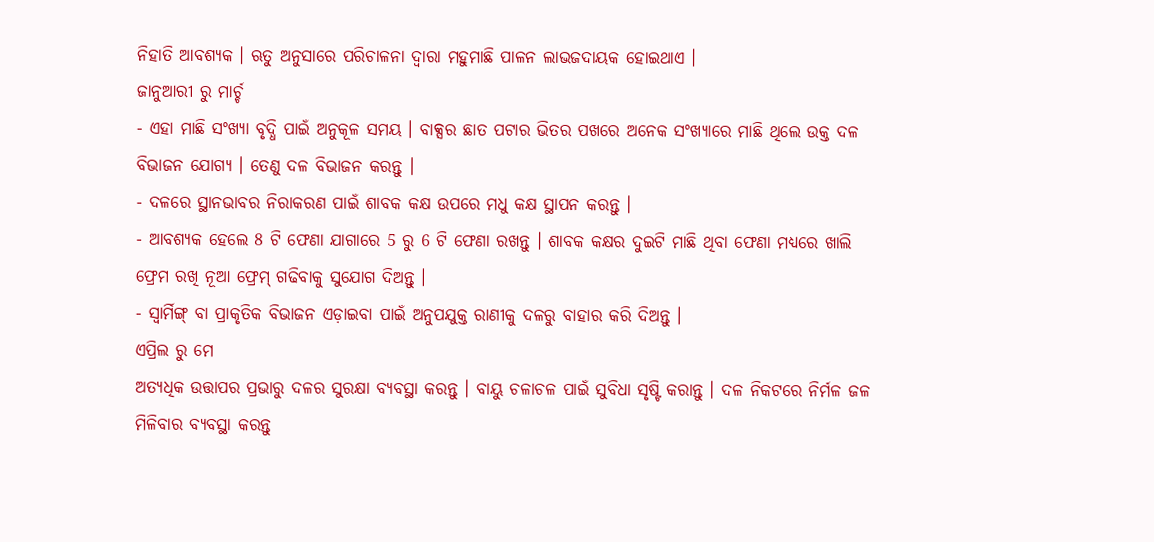ନିହାତି ଆବଶ୍ୟକ । ଋତୁ ଅନୁସାରେ ପରିଚାଳନା ଦ୍ୱାରା ମହୁମାଛି ପାଳନ ଲାଭଜଦାୟକ ହୋଇଥାଏ ।
ଜାନୁଆରୀ ରୁ ମାର୍ଚ୍ଚ
- ଏହା ମାଛି ସଂଖ୍ୟା ବୃଦ୍ଧି ପାଇଁ ଅନୁକୂଳ ସମୟ । ବାକ୍ସର ଛାତ ପଟାର ଭିତର ପଖରେ ଅନେକ ସଂଖ୍ୟାରେ ମାଛି ଥିଲେ ଉକ୍ତ ଦଳ ବିଭାଜନ ଯୋଗ୍ୟ । ତେଣୁ ଦଳ ବିଭାଜନ କରନ୍ତୁ ।
- ଦଳରେ ସ୍ଥାନଭାବର ନିରାକରଣ ପାଇଁ ଶାବକ କକ୍ଷ ଉପରେ ମଧୁ କକ୍ଷ ସ୍ଥାପନ କରନ୍ତୁ ।
- ଆବଶ୍ୟକ ହେଲେ 8 ଟି ଫେଣା ଯାଗାରେ 5 ରୁ 6 ଟି ଫେଣା ରଖନ୍ତୁ । ଶାବକ କକ୍ଷର ଦୁଇଟି ମାଛି ଥିବା ଫେଣା ମଧ୍ୟରେ ଖାଲି ଫ୍ରେମ ରଖି ନୂଆ ଫ୍ରେମ୍ ଗଢିବାକୁ ସୁଯୋଗ ଦିଅନ୍ତୁ ।
- ସ୍ୱାର୍ମିଙ୍ଗ୍ ବା ପ୍ରାକୃତିକ ବିଭାଜନ ଏଡ଼ାଇବା ପାଇଁ ଅନୁପଯୁକ୍ତ ରାଣୀକୁ ଦଳରୁ ବାହାର କରି ଦିଅନ୍ତୁ ।
ଏପ୍ରିଲ ରୁ ମେ
ଅତ୍ୟଧିକ ଉତ୍ତାପର ପ୍ରଭାରୁ ଦଳର ସୁରକ୍ଷା ବ୍ୟବସ୍ଥା କରନ୍ତୁ । ବାୟୁ ଚଳାଚଳ ପାଇଁ ସୁବିଧା ସୃଷ୍ଟି କରାନ୍ତୁ । ଦଳ ନିକଟରେ ନିର୍ମଳ ଜଳ ମିଳିବାର ବ୍ୟବସ୍ଥା କରନ୍ତୁ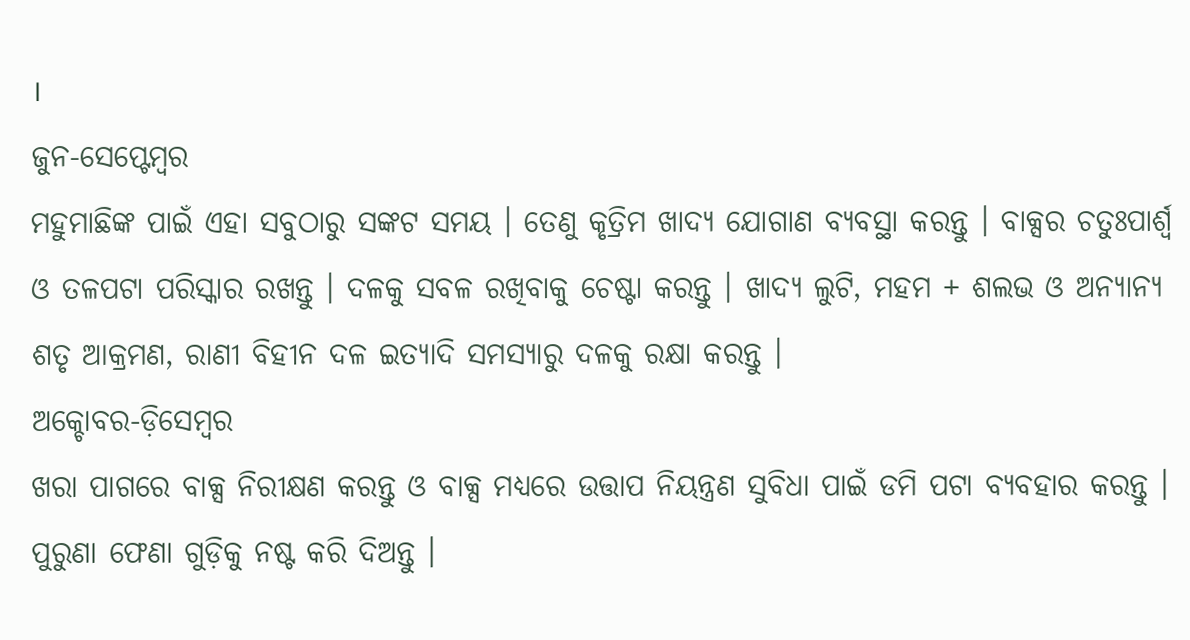।
ଜୁନ-ସେପ୍ଟେମ୍ବର
ମହୁମାଛିଙ୍କ ପାଇଁ ଏହା ସବୁଠାରୁ ସଙ୍କଟ ସମୟ । ତେଣୁ କୃତ୍ରିମ ଖାଦ୍ୟ ଯୋଗାଣ ବ୍ୟବସ୍ଥା କରନ୍ତୁ । ବାକ୍ସର ଚତୁଃପାର୍ଶ୍ୱ ଓ ତଳପଟା ପରିସ୍କାର ରଖନ୍ତୁ । ଦଳକୁ ସବଳ ରଖିବାକୁ ଚେଷ୍ଟା କରନ୍ତୁ । ଖାଦ୍ୟ ଲୁଟି, ମହମ + ଶଲଭ ଓ ଅନ୍ୟାନ୍ୟ ଶତୃ ଆକ୍ରମଣ, ରାଣୀ ବିହୀନ ଦଳ ଇତ୍ୟାଦି ସମସ୍ୟାରୁ ଦଳକୁ ରକ୍ଷା କରନ୍ତୁ ।
ଅକ୍ଚୋବର-ଡ଼ିସେମ୍ବର
ଖରା ପାଗରେ ବାକ୍ସ ନିରୀକ୍ଷଣ କରନ୍ତୁ ଓ ବାକ୍ସ ମଧ୍ୟରେ ଉତ୍ତାପ ନିୟନ୍ତ୍ରଣ ସୁବିଧା ପାଇଁ ଡମି ପଟା ବ୍ୟବହାର କରନ୍ତୁ । ପୁରୁଣା ଫେଣା ଗୁଡ଼ିକୁ ନଷ୍ଟ କରି ଦିଅନ୍ତୁ ।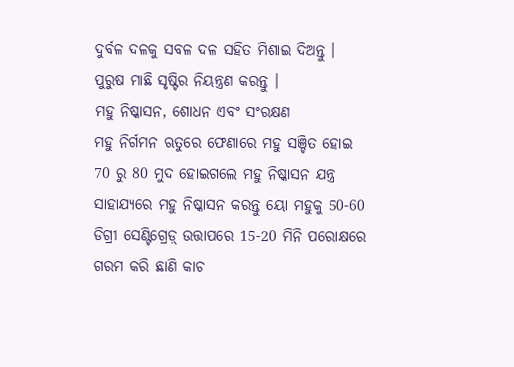ଦୁର୍ବଳ ଦଳକୁ ସବଳ ଦଳ ସହିତ ମିଶାଇ ଦିଅନ୍ତୁ । ପୁରୁଷ ମାଛି ସୃଷ୍ଟିର ନିୟନ୍ତ୍ରଣ କରନ୍ତୁ ।
ମହୁ ନିଷ୍କାସନ, ଶୋଧନ ଏବଂ ସଂରକ୍ଷଣ
ମହୁ ନିର୍ଗମନ ଋତୁରେ ଫେଣାରେ ମହୁ ସଞ୍ଚିତ ହୋଇ 70 ରୁ 80 ମୁଦ ହୋଇଗଲେ ମହୁ ନିଷ୍କାସନ ଯନ୍ତ୍ର ସାହାଯ୍ୟରେ ମହୁ ନିଷ୍କାସନ କରନ୍ତୁ ୟୋ ମହୁକୁ 50-60 ଡିଗ୍ରୀ ସେଣ୍ଟିଗ୍ରେଡ଼୍ ଉତ୍ତାପରେ 15-20 ମିନି ପରୋକ୍ଷରେ ଗରମ କରି ଛାଣି କାଚ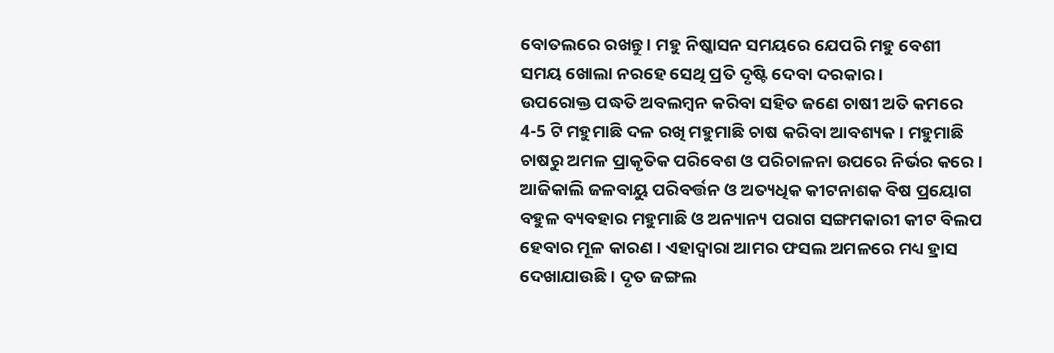ବୋତଲରେ ରଖନ୍ତୁ । ମହୁ ନିଷ୍କାସନ ସମୟରେ ଯେପରି ମହୁ ବେଶୀ ସମୟ ଖୋଲା ନରହେ ସେଥି ପ୍ରତି ଦୃଷ୍ଟି ଦେବା ଦରକାର ।
ଉପରୋକ୍ତ ପଦ୍ଧତି ଅବଲମ୍ବନ କରିବା ସହିତ ଜଣେ ଚାଷୀ ଅତି କମରେ 4-5 ଟି ମହୁମାଛି ଦଳ ରଖି ମହୁମାଛି ଚାଷ କରିବା ଆବଶ୍ୟକ । ମହୁମାଛି ଚାଷରୁ ଅମଳ ପ୍ରାକୃତିକ ପରିବେଶ ଓ ପରିଚାଳନା ଉପରେ ନିର୍ଭର କରେ ।
ଆଜିକାଲି ଜଳବାୟୁ ପରିବର୍ତ୍ତନ ଓ ଅତ୍ୟଧିକ କୀଟନାଶକ ବିଷ ପ୍ରୟୋଗ ବହୁଳ ବ୍ୟବହାର ମହୁମାଛି ଓ ଅନ୍ୟାନ୍ୟ ପରାଗ ସଙ୍ଗମକାରୀ କୀଟ ବିଲପ ହେବାର ମୂଳ କାରଣ । ଏହାଦ୍ୱାରା ଆମର ଫସଲ ଅମଳରେ ମଧ୍ୟ ହ୍ରାସ ଦେଖାଯାଉଛି । ଦୃତ ଜଙ୍ଗଲ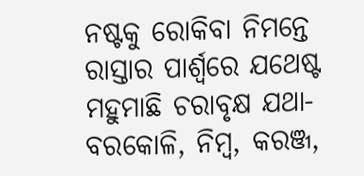ନଷ୍ଟକୁ ରୋକିବା ନିମନ୍ତେ ରାସ୍ତାର ପାର୍ଶ୍ୱରେ ଯଥେଷ୍ଟ ମହୁମାଛି ଚରାବୃକ୍ଷ ଯଥା-ବରକୋଳି, ନିମ୍ବ, କରଞ୍ଜ,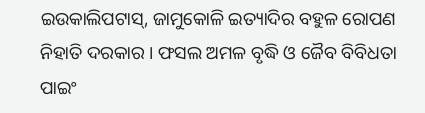ଇଉକାଲିପଟାସ୍, ଜାମୁକୋଳି ଇତ୍ୟାଦିର ବହୁଳ ରୋପଣ ନିହାତି ଦରକାର । ଫସଲ ଅମଳ ବୃଦ୍ଧି ଓ ଜୈବ ବିବିଧତା ପାଇଂ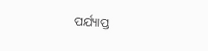ପର୍ଯ୍ୟାପ୍ତ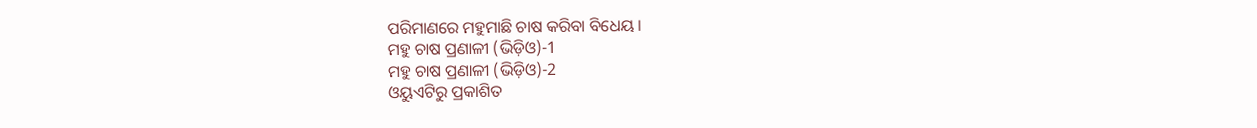ପରିମାଣରେ ମହୁମାଛି ଚାଷ କରିବା ବିଧେୟ ।
ମହୁ ଚାଷ ପ୍ରଣାଳୀ (ଭିଡ଼ିଓ)-1
ମହୁ ଚାଷ ପ୍ରଣାଳୀ (ଭିଡ଼ିଓ)-2
ଓୟୁଏଟିରୁ ପ୍ରକାଶିତ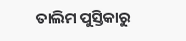ତାଲିମ ପୁସ୍ତିକାରୁ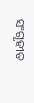ସଂଗୃହୀତ